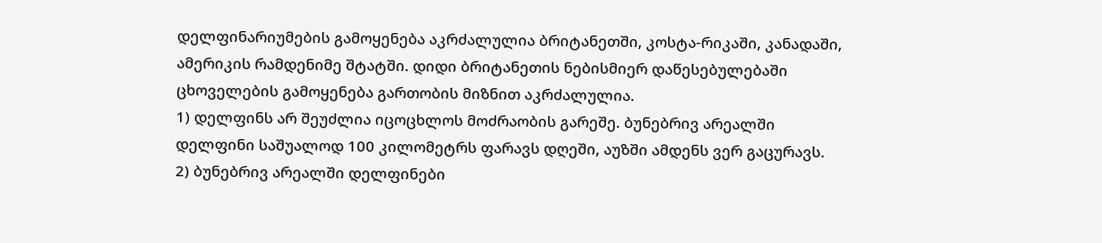დელფინარიუმების გამოყენება აკრძალულია ბრიტანეთში, კოსტა-რიკაში, კანადაში, ამერიკის რამდენიმე შტატში. დიდი ბრიტანეთის ნებისმიერ დაწესებულებაში ცხოველების გამოყენება გართობის მიზნით აკრძალულია.
1) დელფინს არ შეუძლია იცოცხლოს მოძრაობის გარეშე. ბუნებრივ არეალში დელფინი საშუალოდ 100 კილომეტრს ფარავს დღეში, აუზში ამდენს ვერ გაცურავს.
2) ბუნებრივ არეალში დელფინები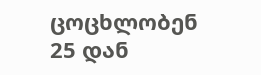ცოცხლობენ 25 დან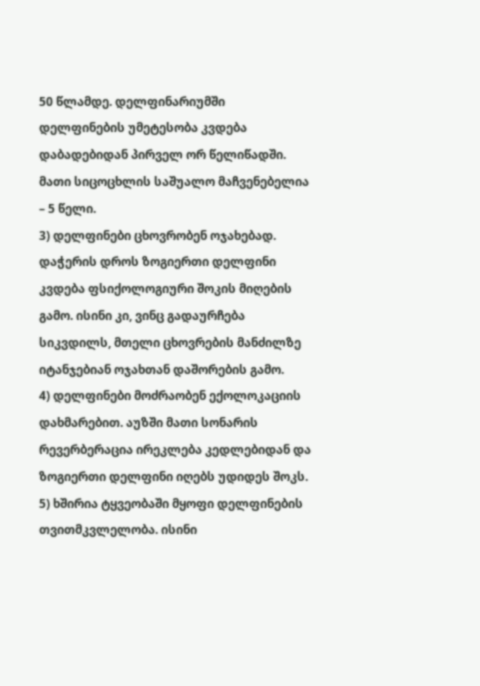50 წლამდე. დელფინარიუმში დელფინების უმეტესობა კვდება დაბადებიდან პირველ ორ წელიწადში. მათი სიცოცხლის საშუალო მაჩვენებელია – 5 წელი.
3) დელფინები ცხოვრობენ ოჯახებად. დაჭერის დროს ზოგიერთი დელფინი კვდება ფსიქოლოგიური შოკის მიღების გამო. ისინი კი, ვინც გადაურჩება სიკვდილს, მთელი ცხოვრების მანძილზე იტანჯებიან ოჯახთან დაშორების გამო.
4) დელფინები მოძრაობენ ექოლოკაციის დახმარებით. აუზში მათი სონარის რევერბერაცია ირეკლება კედლებიდან და ზოგიერთი დელფინი იღებს უდიდეს შოკს.
5) ხშირია ტყვეობაში მყოფი დელფინების თვითმკვლელობა. ისინი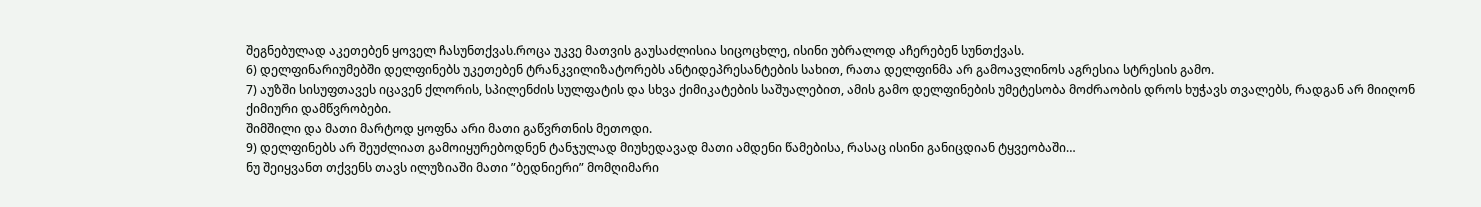შეგნებულად აკეთებენ ყოველ ჩასუნთქვას.როცა უკვე მათვის გაუსაძლისია სიცოცხლე, ისინი უბრალოდ აჩერებენ სუნთქვას.
6) დელფინარიუმებში დელფინებს უკეთებენ ტრანკვილიზატორებს ანტიდეპრესანტების სახით, რათა დელფინმა არ გამოავლინოს აგრესია სტრესის გამო.
7) აუზში სისუფთავეს იცავენ ქლორის, სპილენძის სულფატის და სხვა ქიმიკატების საშუალებით, ამის გამო დელფინების უმეტესობა მოძრაობის დროს ხუჭავს თვალებს, რადგან არ მიიღონ ქიმიური დამწვრობები.
შიმშილი და მათი მარტოდ ყოფნა არი მათი გაწვრთნის მეთოდი.
9) დელფინებს არ შეუძლიათ გამოიყურებოდნენ ტანჯულად მიუხედავად მათი ამდენი წამებისა, რასაც ისინი განიცდიან ტყვეობაში…
ნუ შეიყვანთ თქვენს თავს ილუზიაში მათი ”ბედნიერი” მომღიმარი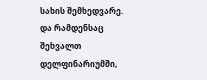სახის შემხედვარე.
და რამდენსაც შეხვალთ დელფინარიუმში,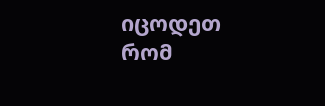იცოდეთ რომ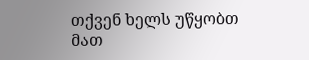თქვენ ხელს უწყობთ მათ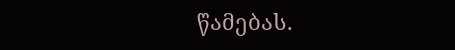წამებას.